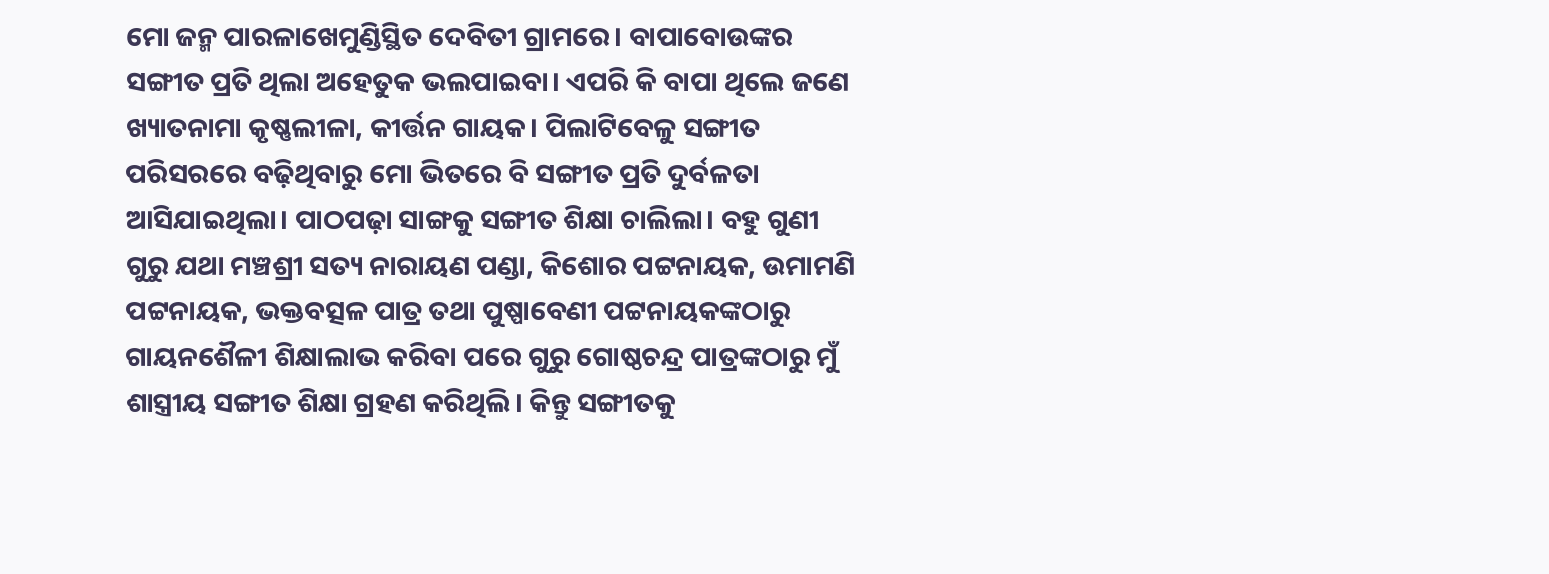ମୋ ଜନ୍ମ ପାରଳାଖେମୁଣ୍ଡିସ୍ଥିତ ଦେବିତୀ ଗ୍ରାମରେ। ବାପାବୋଉଙ୍କର ସଙ୍ଗୀତ ପ୍ରତି ଥିଲା ଅହେତୁକ ଭଲପାଇବା। ଏପରି କି ବାପା ଥିଲେ ଜଣେ ଖ୍ୟାତନାମା କୃଷ୍ଣଲୀଳା, କୀର୍ତ୍ତନ ଗାୟକ। ପିଲାଟିବେଳୁ ସଙ୍ଗୀତ ପରିସରରେ ବଢ଼ିଥିବାରୁ ମୋ ଭିତରେ ବି ସଙ୍ଗୀତ ପ୍ରତି ଦୁର୍ବଳତା ଆସିଯାଇଥିଲା। ପାଠପଢ଼ା ସାଙ୍ଗକୁ ସଙ୍ଗୀତ ଶିକ୍ଷା ଚାଲିଲା। ବହୁ ଗୁଣୀ ଗୁରୁ ଯଥା ମଞ୍ଚଶ୍ରୀ ସତ୍ୟ ନାରାୟଣ ପଣ୍ଡା, କିଶୋର ପଟ୍ଟନାୟକ, ଉମାମଣି ପଟ୍ଟନାୟକ, ଭକ୍ତବତ୍ସଳ ପାତ୍ର ତଥା ପୁଷ୍ପାବେଣୀ ପଟ୍ଟନାୟକଙ୍କଠାରୁ ଗାୟନଶୈଳୀ ଶିକ୍ଷାଲାଭ କରିବା ପରେ ଗୁରୁ ଗୋଷ୍ଠଚନ୍ଦ୍ର ପାତ୍ରଙ୍କଠାରୁ ମୁଁ ଶାସ୍ତ୍ରୀୟ ସଙ୍ଗୀତ ଶିକ୍ଷା ଗ୍ରହଣ କରିଥିଲି। କିନ୍ତୁ ସଙ୍ଗୀତକୁ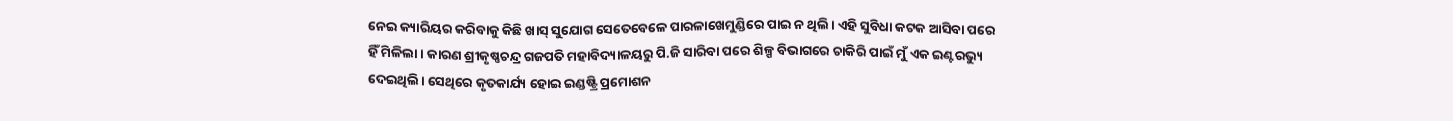ନେଇ କ୍ୟାରିୟର କରିବାକୁ କିଛି ଖାସ୍ ସୁଯୋଗ ସେତେବେଳେ ପାରଳାଖେମୁଣ୍ଡିରେ ପାଇ ନ ଥିଲି। ଏହି ସୁବିଧା କଟକ ଆସିବା ପରେ ହିଁ ମିଳିଲା। କାରଣ ଶ୍ରୀକୃଷ୍ଣଚନ୍ଦ୍ର ଗଜପତି ମହାବିଦ୍ୟାଳୟରୁ ପି.ଜି ସାରିବା ପରେ ଶିଳ୍ପ ବିଭାଗରେ ଚାକିରି ପାଇଁ ମୁଁ ଏକ ଇଣ୍ଟରଭ୍ୟୁ ଦେଇଥିଲି। ସେଥିରେ କୃତକାର୍ଯ୍ୟ ହୋଇ ଇଣ୍ଡଷ୍ଟ୍ରି ପ୍ରମୋଶନ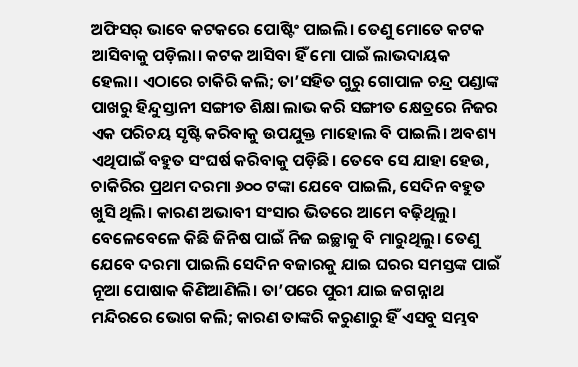ଅଫିସର୍ ଭାବେ କଟକରେ ପୋଷ୍ଟିଂ ପାଇଲି। ତେଣୁ ମୋତେ କଟକ ଆସିବାକୁ ପଡ଼ିଲା। କଟକ ଆସିବା ହିଁ ମୋ ପାଇଁ ଲାଭଦାୟକ ହେଲା। ଏଠାରେ ଚାକିରି କଲି; ତା’ସହିତ ଗୁରୁ ଗୋପାଳ ଚନ୍ଦ୍ର ପଣ୍ଡାଙ୍କ ପାଖରୁ ହିନ୍ଦୁସ୍ତାନୀ ସଙ୍ଗୀତ ଶିକ୍ଷା ଲାଭ କରି ସଙ୍ଗୀତ କ୍ଷେତ୍ରରେ ନିଜର ଏକ ପରିଚୟ ସୃଷ୍ଟି କରିବାକୁ ଉପଯୁକ୍ତ ମାହୋଲ ବି ପାଇଲି। ଅବଶ୍ୟ ଏଥିପାଇଁ ବହୁତ ସଂଘର୍ଷ କରିବାକୁ ପଡ଼ିଛି। ତେବେ ସେ ଯାହା ହେଉ, ଚାକିରିର ପ୍ରଥମ ଦରମା ୬୦୦ ଟଙ୍କା ଯେବେ ପାଇଲି, ସେଦିନ ବହୁତ ଖୁସି ଥିଲି। କାରଣ ଅଭାବୀ ସଂସାର ଭିତରେ ଆମେ ବଢ଼ିଥିଲୁ। ବେଳେବେଳେ କିଛି ଜିନିଷ ପାଇଁ ନିଜ ଇଚ୍ଛାକୁ ବି ମାରୁଥିଲୁ। ତେଣୁ ଯେବେ ଦରମା ପାଇଲି ସେଦିନ ବଜାରକୁ ଯାଇ ଘରର ସମସ୍ତଙ୍କ ପାଇଁ ନୂଆ ପୋଷାକ କିଣିଆଣିଲି। ତା’ପରେ ପୁରୀ ଯାଇ ଜଗନ୍ନାଥ ମନ୍ଦିରରେ ଭୋଗ କଲି; କାରଣ ତାଙ୍କରି କରୁଣାରୁ ହିଁ ଏସବୁ ସମ୍ଭବ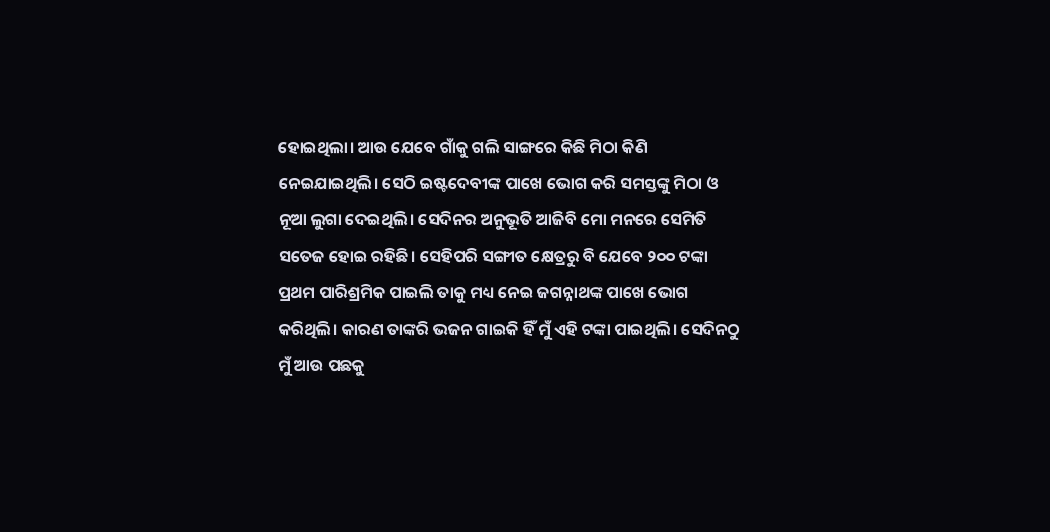ହୋଇଥିଲା। ଆଉ ଯେବେ ଗାଁକୁ ଗଲି ସାଙ୍ଗରେ କିଛି ମିଠା କିଣି ନେଇଯାଇଥିଲି। ସେଠି ଇଷ୍ଟଦେବୀଙ୍କ ପାଖେ ଭୋଗ କରି ସମସ୍ତଙ୍କୁ ମିଠା ଓ ନୂଆ ଲୁଗା ଦେଇଥିଲି। ସେଦିନର ଅନୁଭୂତି ଆଜିବି ମୋ ମନରେ ସେମିତି ସତେଜ ହୋଇ ରହିଛି। ସେହିପରି ସଙ୍ଗୀତ କ୍ଷେତ୍ରରୁ ବି ଯେବେ ୨୦୦ ଟଙ୍କା ପ୍ରଥମ ପାରିଶ୍ରମିକ ପାଇଲି ତାକୁ ମଧ୍ୟ ନେଇ ଜଗନ୍ନାଥଙ୍କ ପାଖେ ଭୋଗ କରିଥିଲି। କାରଣ ତାଙ୍କରି ଭଜନ ଗାଇକି ହିଁ ମୁଁ ଏହି ଟଙ୍କା ପାଇଥିଲି। ସେଦିନଠୁ ମୁଁ ଆଉ ପଛକୁ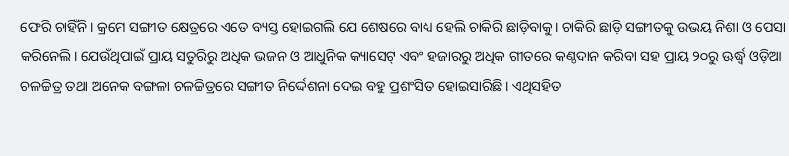ଫେରି ଚାହିଁନି। କ୍ରମେ ସଙ୍ଗୀତ କ୍ଷେତ୍ରରେ ଏତେ ବ୍ୟସ୍ତ ହୋଇଗଲି ଯେ ଶେଷରେ ବାଧ୍ୟ ହେଲି ଚାକିରି ଛାଡ଼ିବାକୁ। ଚାକିରି ଛାଡ଼ି ସଙ୍ଗୀତକୁ ଉଭୟ ନିଶା ଓ ପେସା କରିନେଲି। ଯେଉଁଥିପାଇଁ ପ୍ରାୟ ସତୁରିରୁ ଅଧିକ ଭଜନ ଓ ଆଧୁନିକ କ୍ୟାସେଟ୍ ଏବଂ ହଜାରରୁ ଅଧିକ ଗୀତରେ କଣ୍ଠଦାନ କରିବା ସହ ପ୍ରାୟ ୨୦ରୁ ଊର୍ଦ୍ଧ୍ୱ ଓଡ଼ିଆ ଚଳଚ୍ଚିତ୍ର ତଥା ଅନେକ ବଙ୍ଗଳା ଚଳଚ୍ଚିତ୍ରରେ ସଙ୍ଗୀତ ନିର୍ଦ୍ଦେଶନା ଦେଇ ବହୁ ପ୍ରଶଂସିତ ହୋଇସାରିଛି। ଏଥିସହିତ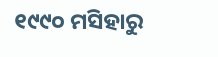୧୯୯୦ ମସିହାରୁ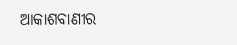ଆକାଶବାଣୀର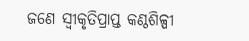ଜଣେ ସ୍ବୀକୃତିପ୍ରାପ୍ତ କଣ୍ଠଶିଳ୍ପୀ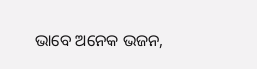ଭାବେ ଅନେକ ଭଜନ,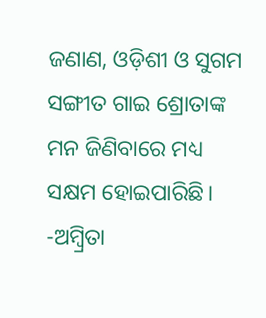ଜଣାଣ, ଓଡ଼ିଶୀ ଓ ସୁଗମ ସଙ୍ଗୀତ ଗାଇ ଶ୍ରୋତାଙ୍କ ମନ ଜିଣିବାରେ ମଧ୍ୟ ସକ୍ଷମ ହୋଇପାରିଛି।
-ଅମ୍ବ୍ରିତା